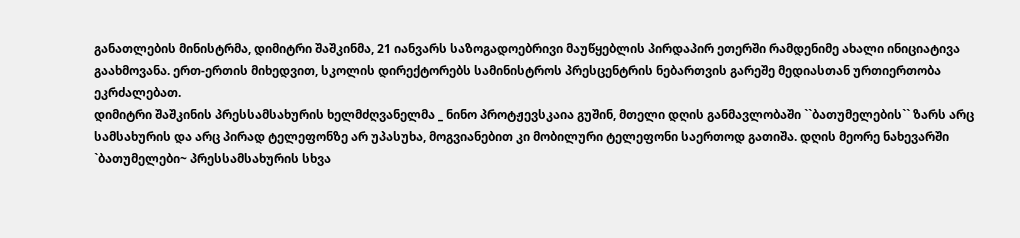განათლების მინისტრმა, დიმიტრი შაშკინმა, 21 იანვარს საზოგადოებრივი მაუწყებლის პირდაპირ ეთერში რამდენიმე ახალი ინიციატივა გაახმოვანა. ერთ-ერთის მიხედვით, სკოლის დირექტორებს სამინისტროს პრესცენტრის ნებართვის გარეშე მედიასთან ურთიერთობა ეკრძალებათ.
დიმიტრი შაშკინის პრესსამსახურის ხელმძღვანელმა _ ნინო პროტჟევსკაია გუშინ, მთელი დღის განმავლობაში ``ბათუმელების`` ზარს არც სამსახურის და არც პირად ტელეფონზე არ უპასუხა, მოგვიანებით კი მობილური ტელეფონი საერთოდ გათიშა. დღის მეორე ნახევარში `ბათუმელები~ პრესსამსახურის სხვა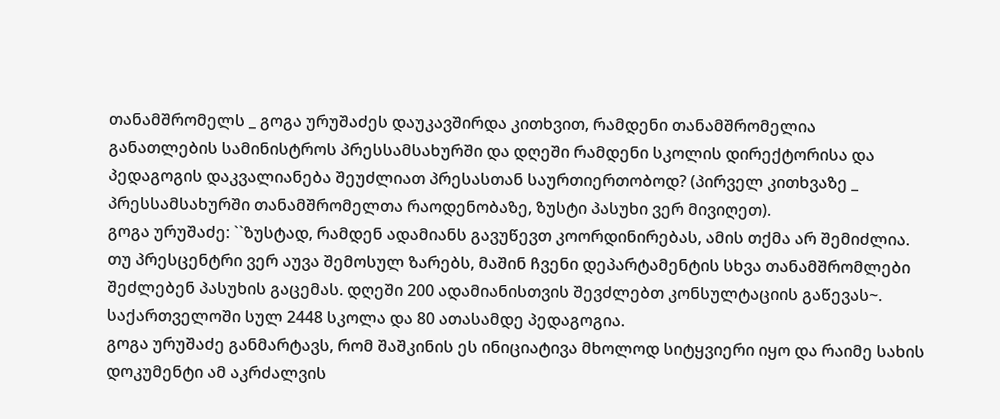თანამშრომელს _ გოგა ურუშაძეს დაუკავშირდა კითხვით, რამდენი თანამშრომელია განათლების სამინისტროს პრესსამსახურში და დღეში რამდენი სკოლის დირექტორისა და პედაგოგის დაკვალიანება შეუძლიათ პრესასთან საურთიერთობოდ? (პირველ კითხვაზე _ პრესსამსახურში თანამშრომელთა რაოდენობაზე, ზუსტი პასუხი ვერ მივიღეთ).
გოგა ურუშაძე: ``ზუსტად, რამდენ ადამიანს გავუწევთ კოორდინირებას, ამის თქმა არ შემიძლია. თუ პრესცენტრი ვერ აუვა შემოსულ ზარებს, მაშინ ჩვენი დეპარტამენტის სხვა თანამშრომლები შეძლებენ პასუხის გაცემას. დღეში 200 ადამიანისთვის შევძლებთ კონსულტაციის გაწევას~.
საქართველოში სულ 2448 სკოლა და 80 ათასამდე პედაგოგია.
გოგა ურუშაძე განმარტავს, რომ შაშკინის ეს ინიციატივა მხოლოდ სიტყვიერი იყო და რაიმე სახის დოკუმენტი ამ აკრძალვის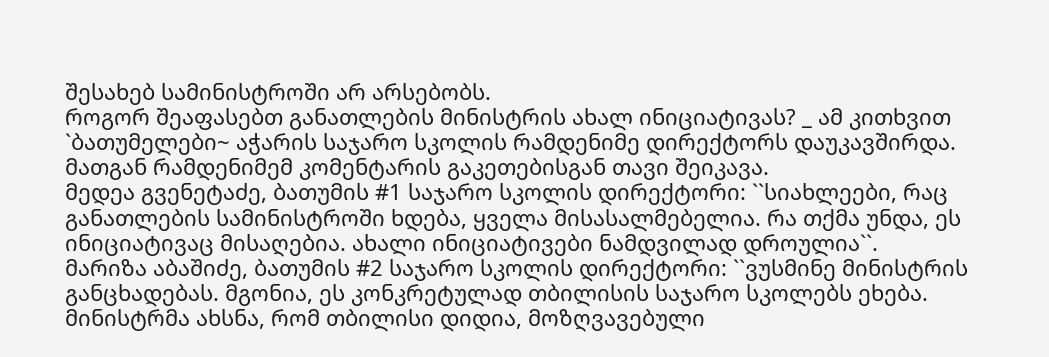შესახებ სამინისტროში არ არსებობს.
როგორ შეაფასებთ განათლების მინისტრის ახალ ინიციატივას? _ ამ კითხვით `ბათუმელები~ აჭარის საჯარო სკოლის რამდენიმე დირექტორს დაუკავშირდა. მათგან რამდენიმემ კომენტარის გაკეთებისგან თავი შეიკავა.
მედეა გვენეტაძე, ბათუმის #1 საჯარო სკოლის დირექტორი: ``სიახლეები, რაც განათლების სამინისტროში ხდება, ყველა მისასალმებელია. რა თქმა უნდა, ეს ინიციატივაც მისაღებია. ახალი ინიციატივები ნამდვილად დროულია``.
მარიზა აბაშიძე, ბათუმის #2 საჯარო სკოლის დირექტორი: ``ვუსმინე მინისტრის განცხადებას. მგონია, ეს კონკრეტულად თბილისის საჯარო სკოლებს ეხება. მინისტრმა ახსნა, რომ თბილისი დიდია, მოზღვავებული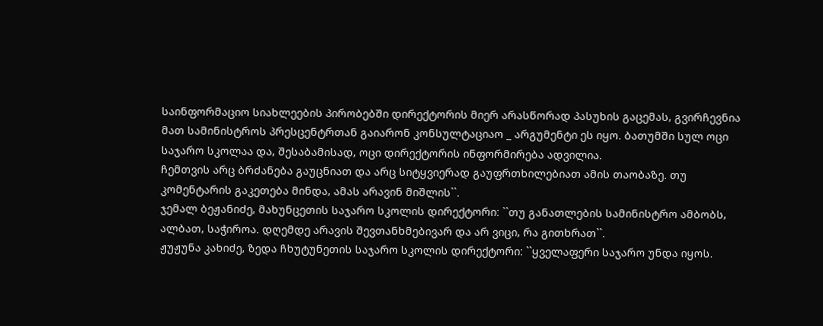საინფორმაციო სიახლეების პირობებში დირექტორის მიერ არასწორად პასუხის გაცემას, გვირჩევნია მათ სამინისტროს პრესცენტრთან გაიარონ კონსულტაციაო _ არგუმენტი ეს იყო. ბათუმში სულ ოცი საჯარო სკოლაა და, შესაბამისად, ოცი დირექტორის ინფორმირება ადვილია.
ჩემთვის არც ბრძანება გაუცნიათ და არც სიტყვიერად გაუფრთხილებიათ ამის თაობაზე. თუ კომენტარის გაკეთება მინდა, ამას არავინ მიშლის``.
ჯემალ ბეჟანიძე, მახუნცეთის საჯარო სკოლის დირექტორი: ``თუ განათლების სამინისტრო ამბობს, ალბათ, საჭიროა. დღემდე არავის შევთანხმებივარ და არ ვიცი, რა გითხრათ``.
ჟუჟუნა კახიძე, ზედა ჩხუტუნეთის საჯარო სკოლის დირექტორი: ``ყველაფერი საჯარო უნდა იყოს.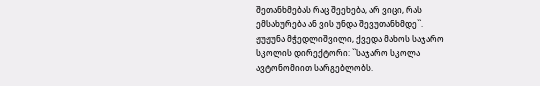შეთანხმებას რაც შეეხება, არ ვიცი, რას ემსახურება ან ვის უნდა შევუთანხმდე``.
ჟუჟუნა მჭედლიშვილი, ქვედა მახოს საჯარო სკოლის დირექტორი: ``საჯარო სკოლა ავტონომიით სარგებლობს.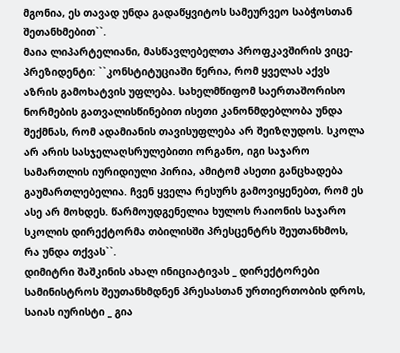მგონია, ეს თავად უნდა გადაწყვიტოს სამეურვეო საბჭოსთან შეთანხმებით``.
მაია ლიპარტელიანი, მასწავლებელთა პროფკავშირის ვიცე-პრეზიდენტი: ``კონსტიტუციაში წერია, რომ ყველას აქვს აზრის გამოხატვის უფლება. სახელმწიფომ საერთაშორისო ნორმების გათვალისწინებით ისეთი კანონმდებლობა უნდა შექმნას, რომ ადამიანის თავისუფლება არ შეიზღუდოს. სკოლა არ არის სასჯელაღსრულებითი ორგანო, იგი საჯარო სამართლის იურიდიული პირია, ამიტომ ასეთი განცხადება გაუმართლებელია. ჩვენ ყველა რესურს გამოვიყენებთ, რომ ეს ასე არ მოხდეს. წარმოუდგენელია ხულოს რაიონის საჯარო სკოლის დირექტორმა თბილისში პრესცენტრს შეუთანხმოს, რა უნდა თქვას``.
დიმიტრი შაშკინის ახალ ინიციატივას _ დირექტორები სამინისტროს შეუთანხმდნენ პრესასთან ურთიერთობის დროს, საიას იურისტი _ გია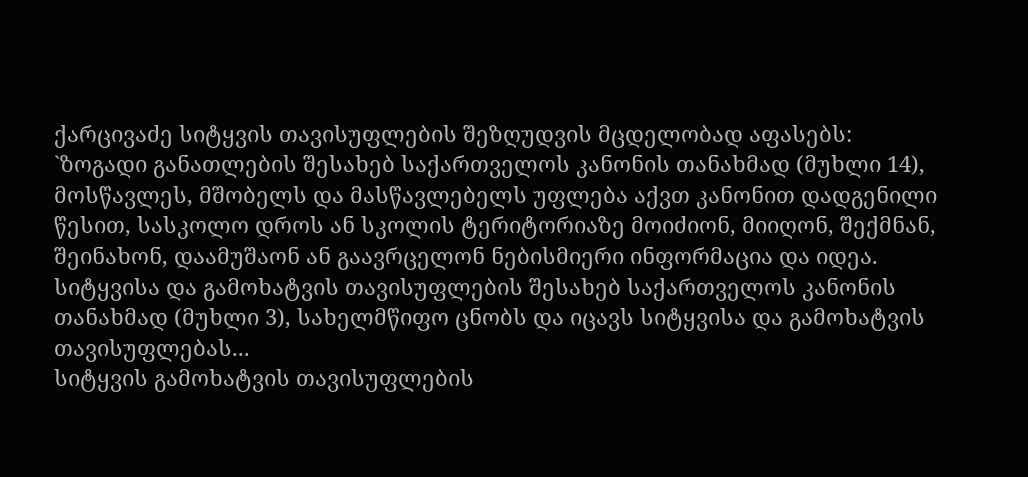ქარცივაძე სიტყვის თავისუფლების შეზღუდვის მცდელობად აფასებს:
`ზოგადი განათლების შესახებ საქართველოს კანონის თანახმად (მუხლი 14), მოსწავლეს, მშობელს და მასწავლებელს უფლება აქვთ კანონით დადგენილი წესით, სასკოლო დროს ან სკოლის ტერიტორიაზე მოიძიონ, მიიღონ, შექმნან, შეინახონ, დაამუშაონ ან გაავრცელონ ნებისმიერი ინფორმაცია და იდეა.
სიტყვისა და გამოხატვის თავისუფლების შესახებ საქართველოს კანონის თანახმად (მუხლი 3), სახელმწიფო ცნობს და იცავს სიტყვისა და გამოხატვის თავისუფლებას...
სიტყვის გამოხატვის თავისუფლების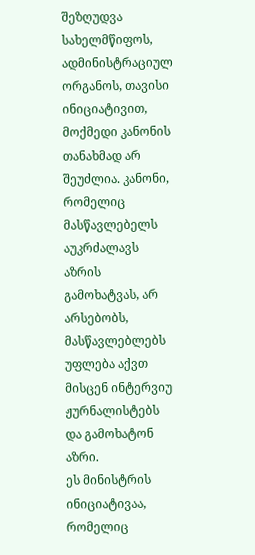შეზღუდვა სახელმწიფოს, ადმინისტრაციულ ორგანოს, თავისი ინიციატივით, მოქმედი კანონის თანახმად არ შეუძლია. კანონი, რომელიც მასწავლებელს აუკრძალავს აზრის გამოხატვას, არ არსებობს, მასწავლებლებს უფლება აქვთ მისცენ ინტერვიუ ჟურნალისტებს და გამოხატონ აზრი.
ეს მინისტრის ინიციატივაა, რომელიც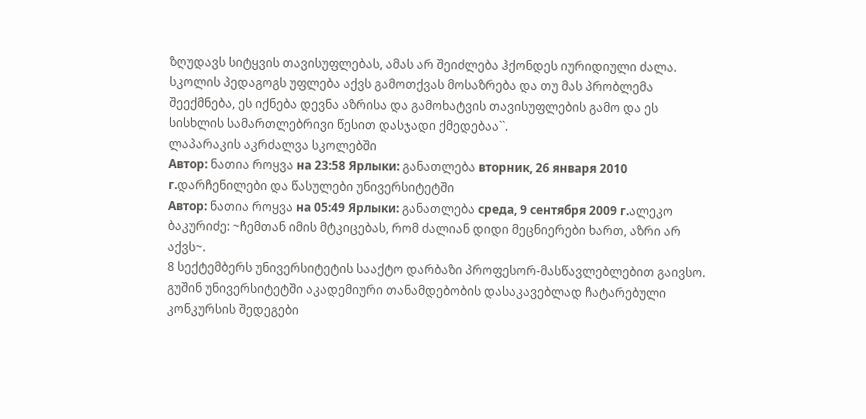ზღუდავს სიტყვის თავისუფლებას, ამას არ შეიძლება ჰქონდეს იურიდიული ძალა. სკოლის პედაგოგს უფლება აქვს გამოთქვას მოსაზრება და თუ მას პრობლემა შეექმნება, ეს იქნება დევნა აზრისა და გამოხატვის თავისუფლების გამო და ეს სისხლის სამართლებრივი წესით დასჯადი ქმედებაა``.
ლაპარაკის აკრძალვა სკოლებში
Автор: ნათია როყვა на 23:58 Ярлыки: განათლება вторник, 26 января 2010 г.დარჩენილები და წასულები უნივერსიტეტში
Автор: ნათია როყვა на 05:49 Ярлыки: განათლება среда, 9 сентября 2009 г.ალეკო ბაკურიძე: ~ჩემთან იმის მტკიცებას, რომ ძალიან დიდი მეცნიერები ხართ, აზრი არ აქვს~.
8 სექტემბერს უნივერსიტეტის სააქტო დარბაზი პროფესორ-მასწავლებლებით გაივსო. გუშინ უნივერსიტეტში აკადემიური თანამდებობის დასაკავებლად ჩატარებული კონკურსის შედეგები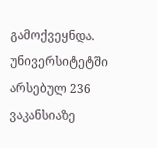გამოქვეყნდა. უნივერსიტეტში არსებულ 236 ვაკანსიაზე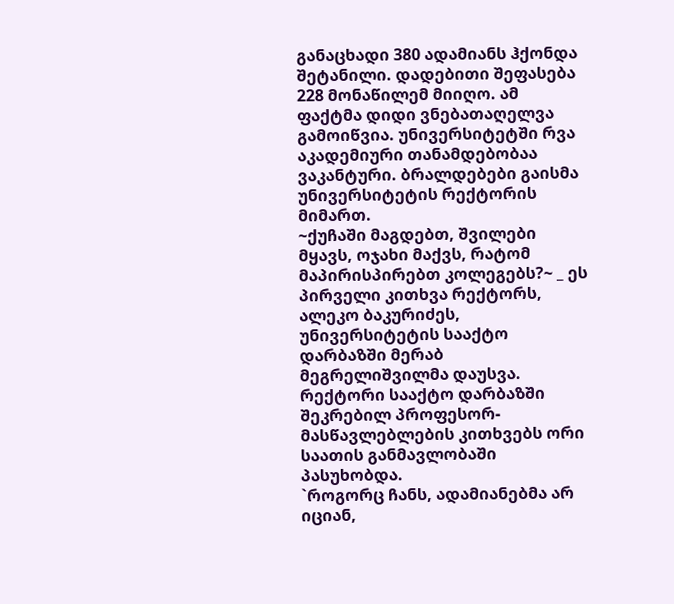განაცხადი 380 ადამიანს ჰქონდა შეტანილი. დადებითი შეფასება 228 მონაწილემ მიიღო. ამ ფაქტმა დიდი ვნებათაღელვა გამოიწვია. უნივერსიტეტში რვა აკადემიური თანამდებობაა ვაკანტური. ბრალდებები გაისმა უნივერსიტეტის რექტორის მიმართ.
~ქუჩაში მაგდებთ, შვილები მყავს, ოჯახი მაქვს, რატომ მაპირისპირებთ კოლეგებს?~ _ ეს პირველი კითხვა რექტორს, ალეკო ბაკურიძეს, უნივერსიტეტის სააქტო დარბაზში მერაბ მეგრელიშვილმა დაუსვა. რექტორი სააქტო დარბაზში შეკრებილ პროფესორ-მასწავლებლების კითხვებს ორი საათის განმავლობაში პასუხობდა.
`როგორც ჩანს, ადამიანებმა არ იციან,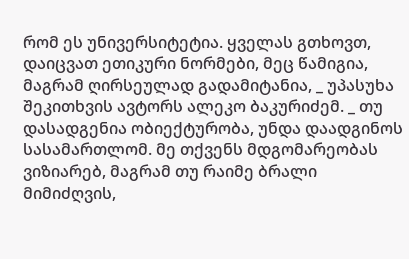რომ ეს უნივერსიტეტია. ყველას გთხოვთ, დაიცვათ ეთიკური ნორმები, მეც წამიგია, მაგრამ ღირსეულად გადამიტანია, _ უპასუხა შეკითხვის ავტორს ალეკო ბაკურიძემ. _ თუ დასადგენია ობიექტურობა, უნდა დაადგინოს სასამართლომ. მე თქვენს მდგომარეობას ვიზიარებ, მაგრამ თუ რაიმე ბრალი მიმიძღვის,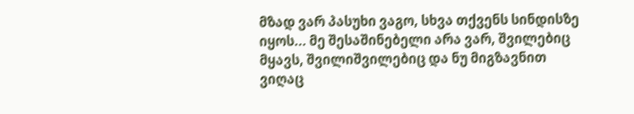მზად ვარ პასუხი ვაგო, სხვა თქვენს სინდისზე იყოს... მე შესაშინებელი არა ვარ, შვილებიც მყავს, შვილიშვილებიც და ნუ მიგზავნით ვიღაც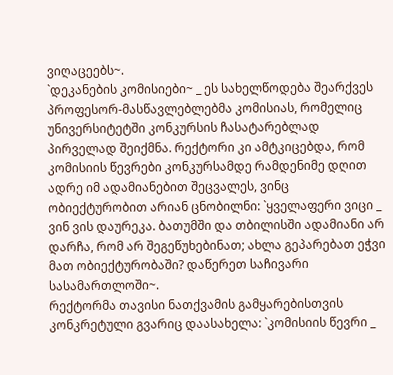ვიღაცეებს~.
`დეკანების კომისიები~ _ ეს სახელწოდება შეარქვეს პროფესორ-მასწავლებლებმა კომისიას, რომელიც უნივერსიტეტში კონკურსის ჩასატარებლად პირველად შეიქმნა. რექტორი კი ამტკიცებდა, რომ კომისიის წევრები კონკურსამდე რამდენიმე დღით ადრე იმ ადამიანებით შეცვალეს, ვინც ობიექტურობით არიან ცნობილნი: `ყველაფერი ვიცი _ ვინ ვის დაურეკა. ბათუმში და თბილისში ადამიანი არ დარჩა, რომ არ შეგეწუხებინათ; ახლა გეპარებათ ეჭვი მათ ობიექტურობაში? დაწერეთ საჩივარი სასამართლოში~.
რექტორმა თავისი ნათქვამის გამყარებისთვის კონკრეტული გვარიც დაასახელა: `კომისიის წევრი _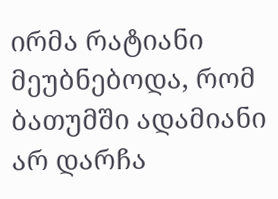ირმა რატიანი მეუბნებოდა, რომ ბათუმში ადამიანი არ დარჩა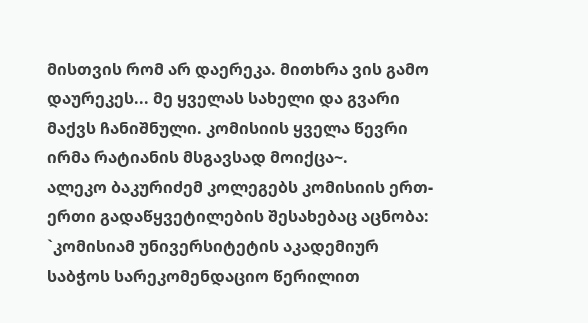მისთვის რომ არ დაერეკა. მითხრა ვის გამო დაურეკეს... მე ყველას სახელი და გვარი მაქვს ჩანიშნული. კომისიის ყველა წევრი ირმა რატიანის მსგავსად მოიქცა~.
ალეკო ბაკურიძემ კოლეგებს კომისიის ერთ-ერთი გადაწყვეტილების შესახებაც აცნობა: `კომისიამ უნივერსიტეტის აკადემიურ საბჭოს სარეკომენდაციო წერილით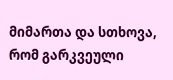მიმართა და სთხოვა, რომ გარკვეული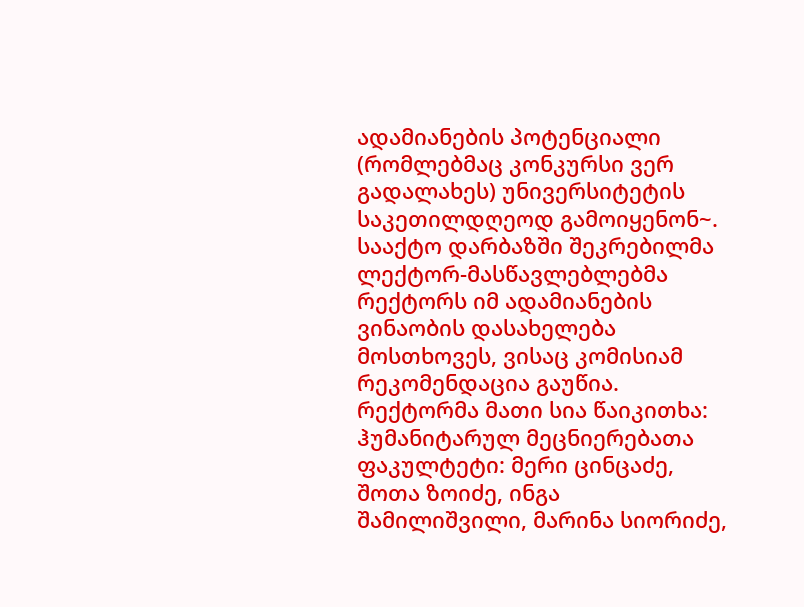ადამიანების პოტენციალი (რომლებმაც კონკურსი ვერ გადალახეს) უნივერსიტეტის საკეთილდღეოდ გამოიყენონ~.
სააქტო დარბაზში შეკრებილმა ლექტორ-მასწავლებლებმა რექტორს იმ ადამიანების ვინაობის დასახელება მოსთხოვეს, ვისაც კომისიამ რეკომენდაცია გაუწია. რექტორმა მათი სია წაიკითხა:
ჰუმანიტარულ მეცნიერებათა ფაკულტეტი: მერი ცინცაძე, შოთა ზოიძე, ინგა შამილიშვილი, მარინა სიორიძე,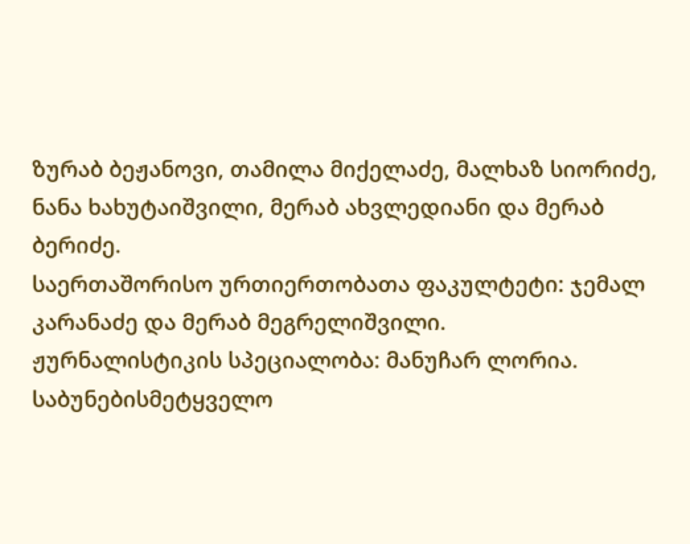ზურაბ ბეჟანოვი, თამილა მიქელაძე, მალხაზ სიორიძე, ნანა ხახუტაიშვილი, მერაბ ახვლედიანი და მერაბ ბერიძე.
საერთაშორისო ურთიერთობათა ფაკულტეტი: ჯემალ კარანაძე და მერაბ მეგრელიშვილი.
ჟურნალისტიკის სპეციალობა: მანუჩარ ლორია.
საბუნებისმეტყველო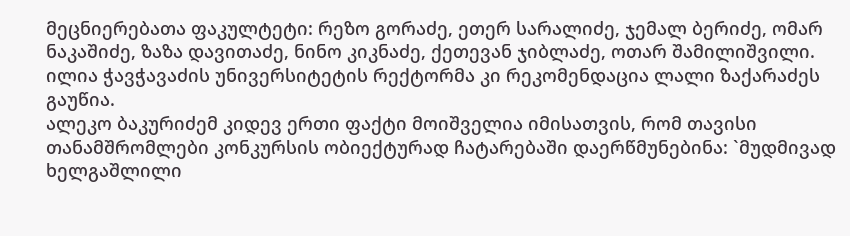მეცნიერებათა ფაკულტეტი: რეზო გორაძე, ეთერ სარალიძე, ჯემალ ბერიძე, ომარ ნაკაშიძე, ზაზა დავითაძე, ნინო კიკნაძე, ქეთევან ჯიბლაძე, ოთარ შამილიშვილი.
ილია ჭავჭავაძის უნივერსიტეტის რექტორმა კი რეკომენდაცია ლალი ზაქარაძეს გაუწია.
ალეკო ბაკურიძემ კიდევ ერთი ფაქტი მოიშველია იმისათვის, რომ თავისი თანამშრომლები კონკურსის ობიექტურად ჩატარებაში დაერწმუნებინა: `მუდმივად ხელგაშლილი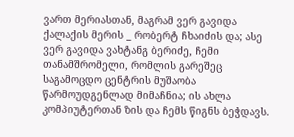ვართ მერიასთან, მაგრამ ვერ გავიდა ქალაქის მერის _ რობერტ ჩხაიძის და; ასე ვერ გავიდა ვახტანგ ბერიძე, ჩემი თანამშრომელი, რომლის გარეშეც საგამოცდო ცენტრის მუშაობა წარმოუდგენლად მიმაჩნია; ის ახლა კომპიუტერთან ზის და ჩემს წიგნს ბეჭდავს.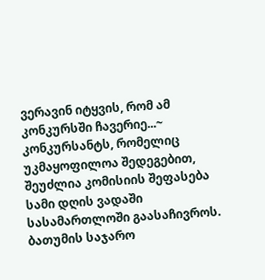ვერავინ იტყვის, რომ ამ კონკურსში ჩავერიე...~
კონკურსანტს, რომელიც უკმაყოფილოა შედეგებით, შეუძლია კომისიის შეფასება სამი დღის ვადაში სასამართლოში გაასაჩივროს.
ბათუმის საჯარო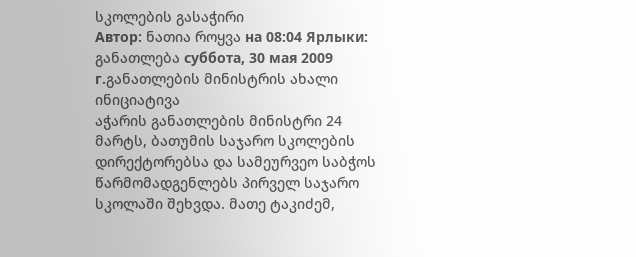სკოლების გასაჭირი
Автор: ნათია როყვა на 08:04 Ярлыки: განათლება суббота, 30 мая 2009 г.განათლების მინისტრის ახალი ინიციატივა
აჭარის განათლების მინისტრი 24 მარტს, ბათუმის საჯარო სკოლების დირექტორებსა და სამეურვეო საბჭოს წარმომადგენლებს პირველ საჯარო სკოლაში შეხვდა. მათე ტაკიძემ,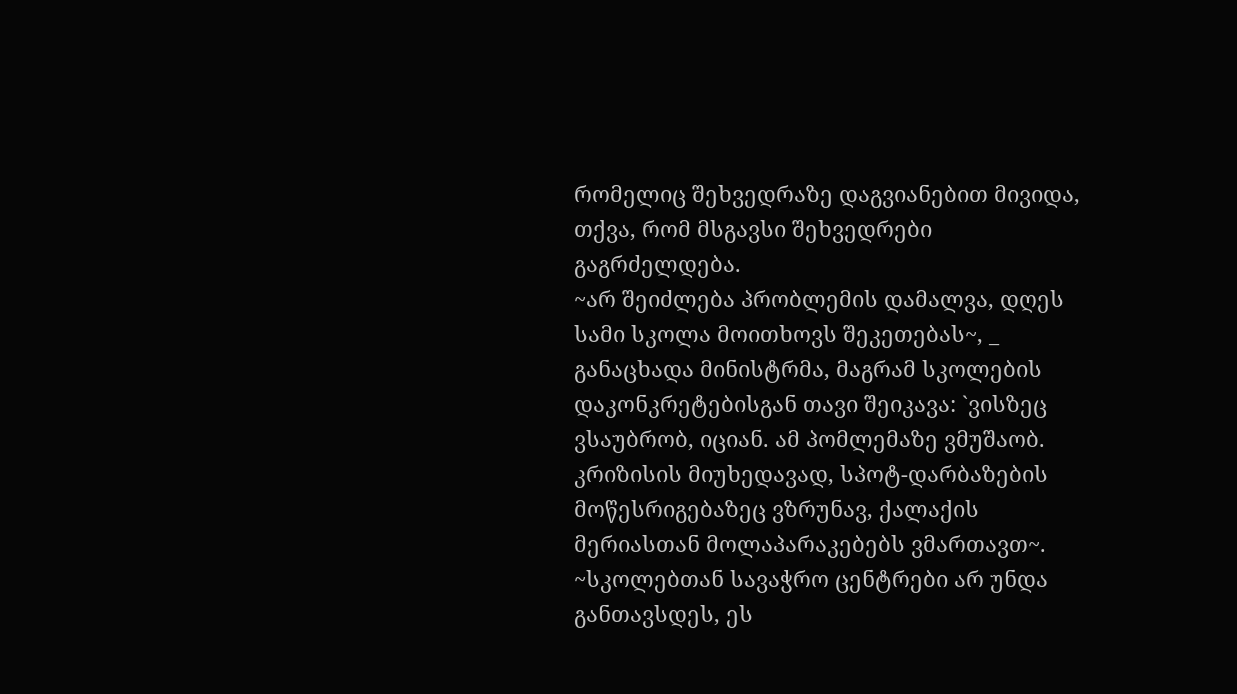რომელიც შეხვედრაზე დაგვიანებით მივიდა, თქვა, რომ მსგავსი შეხვედრები გაგრძელდება.
~არ შეიძლება პრობლემის დამალვა, დღეს სამი სკოლა მოითხოვს შეკეთებას~, _ განაცხადა მინისტრმა, მაგრამ სკოლების დაკონკრეტებისგან თავი შეიკავა: `ვისზეც ვსაუბრობ, იციან. ამ პომლემაზე ვმუშაობ. კრიზისის მიუხედავად, სპოტ-დარბაზების მოწესრიგებაზეც ვზრუნავ, ქალაქის მერიასთან მოლაპარაკებებს ვმართავთ~.
~სკოლებთან სავაჭრო ცენტრები არ უნდა განთავსდეს, ეს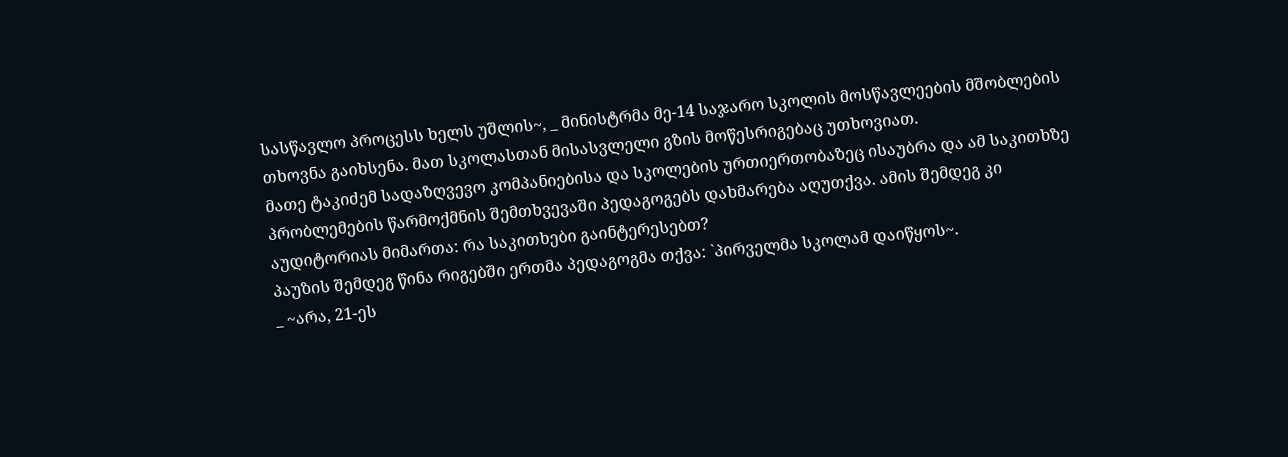სასწავლო პროცესს ხელს უშლის~, _ მინისტრმა მე-14 საჯარო სკოლის მოსწავლეების მშობლების თხოვნა გაიხსენა. მათ სკოლასთან მისასვლელი გზის მოწესრიგებაც უთხოვიათ.
მათე ტაკიძემ სადაზღვევო კომპანიებისა და სკოლების ურთიერთობაზეც ისაუბრა და ამ საკითხზე პრობლემების წარმოქმნის შემთხვევაში პედაგოგებს დახმარება აღუთქვა. ამის შემდეგ კი აუდიტორიას მიმართა: რა საკითხები გაინტერესებთ?
პაუზის შემდეგ წინა რიგებში ერთმა პედაგოგმა თქვა: `პირველმა სკოლამ დაიწყოს~.
_ ~არა, 21-ეს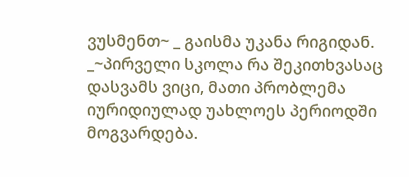ვუსმენთ~ _ გაისმა უკანა რიგიდან.
_~პირველი სკოლა რა შეკითხვასაც დასვამს ვიცი, მათი პრობლემა იურიდიულად უახლოეს პერიოდში მოგვარდება.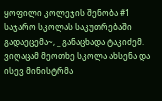ყოფილი კოლეჯის შენობა #1 საჯარო სკოლას საკუთრებაში გადაეცემა~, _ განაცხადა ტაკიძემ.
ვიღაცამ მეოთხე სკოლა ახსენა და ისევ მინისტრმა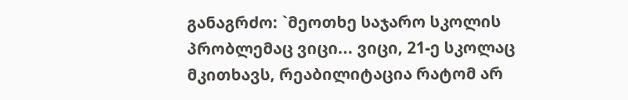განაგრძო: `მეოთხე საჯარო სკოლის პრობლემაც ვიცი... ვიცი, 21-ე სკოლაც მკითხავს, რეაბილიტაცია რატომ არ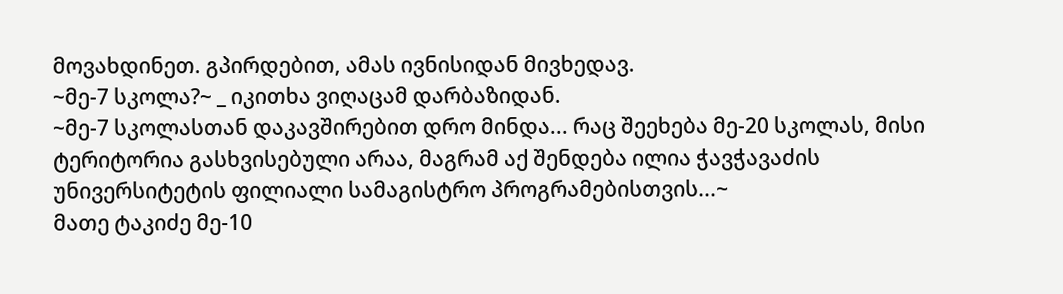მოვახდინეთ. გპირდებით, ამას ივნისიდან მივხედავ.
~მე-7 სკოლა?~ _ იკითხა ვიღაცამ დარბაზიდან.
~მე-7 სკოლასთან დაკავშირებით დრო მინდა... რაც შეეხება მე-20 სკოლას, მისი ტერიტორია გასხვისებული არაა, მაგრამ აქ შენდება ილია ჭავჭავაძის უნივერსიტეტის ფილიალი სამაგისტრო პროგრამებისთვის...~
მათე ტაკიძე მე-10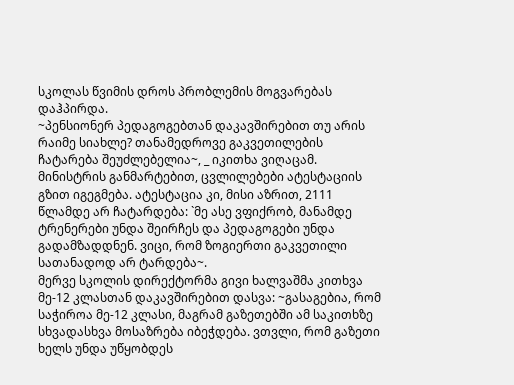სკოლას წვიმის დროს პრობლემის მოგვარებას დაჰპირდა.
~პენსიონერ პედაგოგებთან დაკავშირებით თუ არის რაიმე სიახლე? თანამედროვე გაკვეთილების ჩატარება შეუძლებელია~, _ იკითხა ვიღაცამ.
მინისტრის განმარტებით, ცვლილებები ატესტაციის გზით იგეგმება. ატესტაცია კი, მისი აზრით, 2111 წლამდე არ ჩატარდება: `მე ასე ვფიქრობ, მანამდე ტრენერები უნდა შეირჩეს და პედაგოგები უნდა გადამზადდნენ. ვიცი, რომ ზოგიერთი გაკვეთილი სათანადოდ არ ტარდება~.
მერვე სკოლის დირექტორმა გივი ხალვაშმა კითხვა მე-12 კლასთან დაკავშირებით დასვა: ~გასაგებია, რომ საჭიროა მე-12 კლასი, მაგრამ გაზეთებში ამ საკითხზე სხვადასხვა მოსაზრება იბეჭდება. ვთვლი, რომ გაზეთი ხელს უნდა უწყობდეს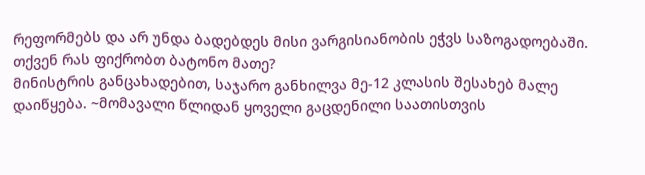რეფორმებს და არ უნდა ბადებდეს მისი ვარგისიანობის ეჭვს საზოგადოებაში. თქვენ რას ფიქრობთ ბატონო მათე?
მინისტრის განცახადებით, საჯარო განხილვა მე-12 კლასის შესახებ მალე დაიწყება. ~მომავალი წლიდან ყოველი გაცდენილი საათისთვის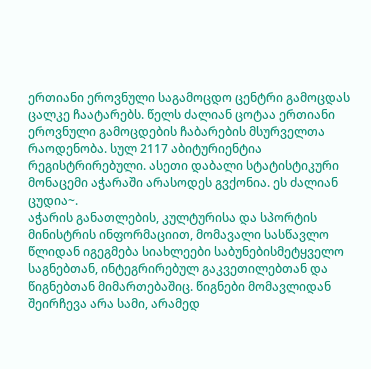ერთიანი ეროვნული საგამოცდო ცენტრი გამოცდას ცალკე ჩაატარებს. წელს ძალიან ცოტაა ერთიანი ეროვნული გამოცდების ჩაბარების მსურველთა რაოდენობა. სულ 2117 აბიტურიენტია რეგისტრირებული. ასეთი დაბალი სტატისტიკური მონაცემი აჭარაში არასოდეს გვქონია. ეს ძალიან ცუდია~.
აჭარის განათლების, კულტურისა და სპორტის მინისტრის ინფორმაციით, მომავალი სასწავლო წლიდან იგეგმება სიახლეები საბუნებისმეტყველო საგნებთან, ინტეგრირებულ გაკვეთილებთან და წიგნებთან მიმართებაშიც. წიგნები მომავლიდან შეირჩევა არა სამი, არამედ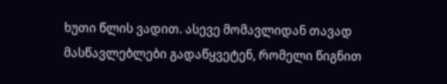ხუთი წლის ვადით. ასევე მომავლიდან თავად მასწავლებლები გადაწყვეტენ, რომელი წიგნით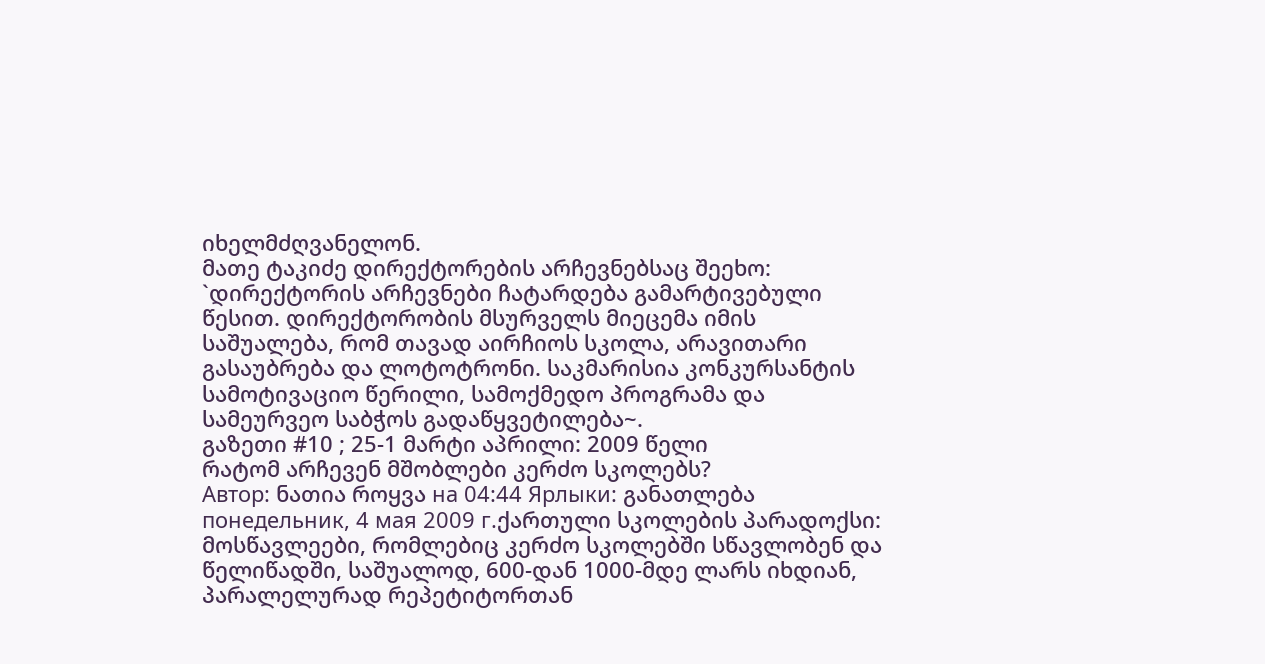იხელმძღვანელონ.
მათე ტაკიძე დირექტორების არჩევნებსაც შეეხო: `დირექტორის არჩევნები ჩატარდება გამარტივებული წესით. დირექტორობის მსურველს მიეცემა იმის საშუალება, რომ თავად აირჩიოს სკოლა, არავითარი გასაუბრება და ლოტოტრონი. საკმარისია კონკურსანტის სამოტივაციო წერილი, სამოქმედო პროგრამა და სამეურვეო საბჭოს გადაწყვეტილება~.
გაზეთი #10 ; 25-1 მარტი აპრილი: 2009 წელი
რატომ არჩევენ მშობლები კერძო სკოლებს?
Автор: ნათია როყვა на 04:44 Ярлыки: განათლება понедельник, 4 мая 2009 г.ქართული სკოლების პარადოქსი: მოსწავლეები, რომლებიც კერძო სკოლებში სწავლობენ და წელიწადში, საშუალოდ, 600-დან 1000-მდე ლარს იხდიან, პარალელურად რეპეტიტორთან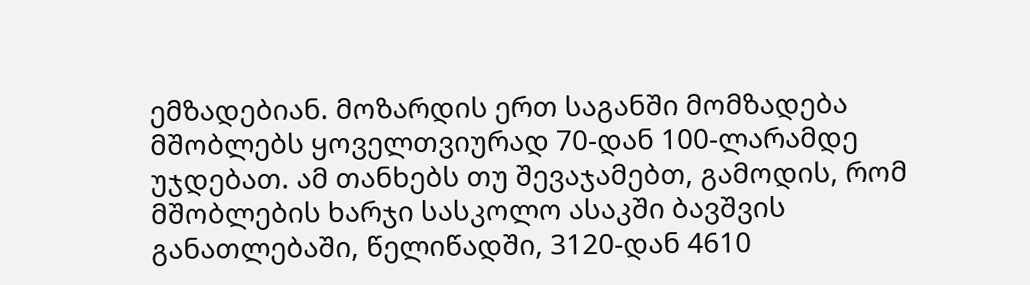ემზადებიან. მოზარდის ერთ საგანში მომზადება მშობლებს ყოველთვიურად 70-დან 100-ლარამდე უჯდებათ. ამ თანხებს თუ შევაჯამებთ, გამოდის, რომ მშობლების ხარჯი სასკოლო ასაკში ბავშვის განათლებაში, წელიწადში, 3120-დან 4610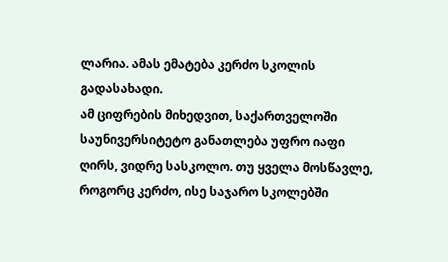ლარია. ამას ემატება კერძო სკოლის გადასახადი.
ამ ციფრების მიხედვით, საქართველოში საუნივერსიტეტო განათლება უფრო იაფი ღირს, ვიდრე სასკოლო. თუ ყველა მოსწავლე, როგორც კერძო, ისე საჯარო სკოლებში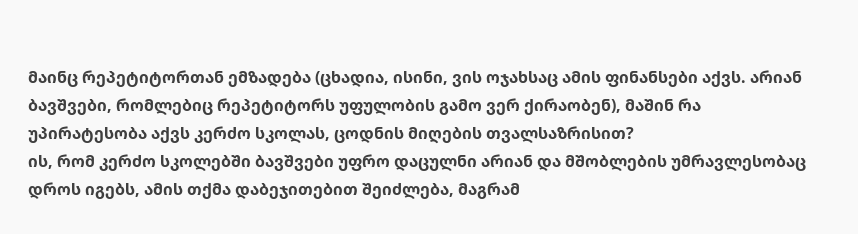მაინც რეპეტიტორთან ემზადება (ცხადია, ისინი, ვის ოჯახსაც ამის ფინანსები აქვს. არიან ბავშვები, რომლებიც რეპეტიტორს უფულობის გამო ვერ ქირაობენ), მაშინ რა უპირატესობა აქვს კერძო სკოლას, ცოდნის მიღების თვალსაზრისით?
ის, რომ კერძო სკოლებში ბავშვები უფრო დაცულნი არიან და მშობლების უმრავლესობაც დროს იგებს, ამის თქმა დაბეჯითებით შეიძლება, მაგრამ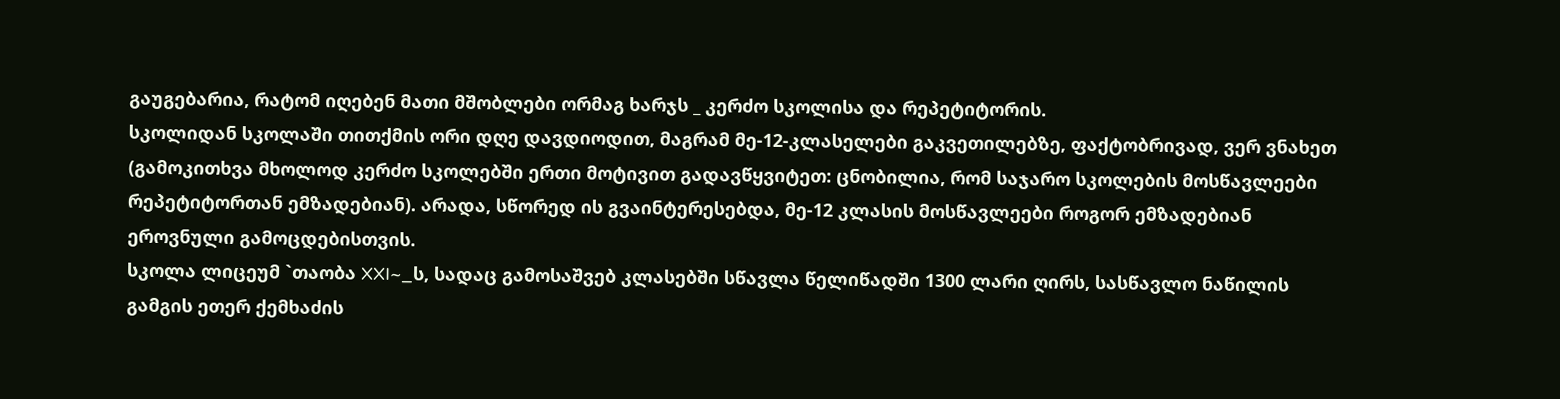გაუგებარია, რატომ იღებენ მათი მშობლები ორმაგ ხარჯს _ კერძო სკოლისა და რეპეტიტორის.
სკოლიდან სკოლაში თითქმის ორი დღე დავდიოდით, მაგრამ მე-12-კლასელები გაკვეთილებზე, ფაქტობრივად, ვერ ვნახეთ (გამოკითხვა მხოლოდ კერძო სკოლებში ერთი მოტივით გადავწყვიტეთ: ცნობილია, რომ საჯარო სკოლების მოსწავლეები რეპეტიტორთან ემზადებიან). არადა, სწორედ ის გვაინტერესებდა, მე-12 კლასის მოსწავლეები როგორ ემზადებიან ეროვნული გამოცდებისთვის.
სკოლა ლიცეუმ `თაობა XXI~_ს, სადაც გამოსაშვებ კლასებში სწავლა წელიწადში 1300 ლარი ღირს, სასწავლო ნაწილის გამგის ეთერ ქემხაძის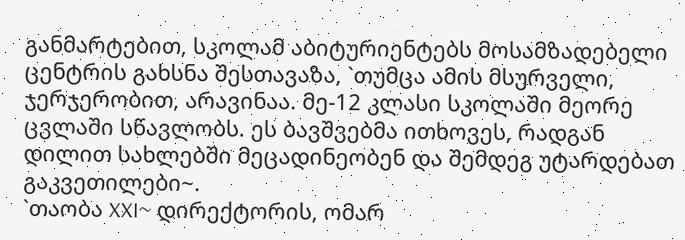განმარტებით, სკოლამ აბიტურიენტებს მოსამზადებელი ცენტრის გახსნა შესთავაზა, `თუმცა ამის მსურველი, ჯერჯერობით, არავინაა. მე-12 კლასი სკოლაში მეორე ცვლაში სწავლობს. ეს ბავშვებმა ითხოვეს, რადგან დილით სახლებში მეცადინეობენ და შემდეგ უტარდებათ გაკვეთილები~.
`თაობა XXI~ დირექტორის, ომარ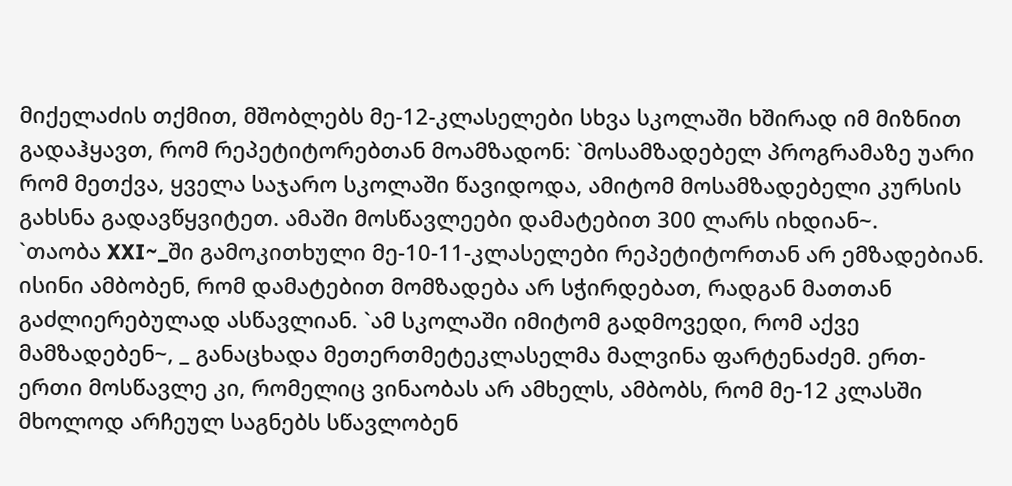მიქელაძის თქმით, მშობლებს მე-12-კლასელები სხვა სკოლაში ხშირად იმ მიზნით გადაჰყავთ, რომ რეპეტიტორებთან მოამზადონ: `მოსამზადებელ პროგრამაზე უარი რომ მეთქვა, ყველა საჯარო სკოლაში წავიდოდა, ამიტომ მოსამზადებელი კურსის გახსნა გადავწყვიტეთ. ამაში მოსწავლეები დამატებით 300 ლარს იხდიან~.
`თაობა XXI~_ში გამოკითხული მე-10-11-კლასელები რეპეტიტორთან არ ემზადებიან. ისინი ამბობენ, რომ დამატებით მომზადება არ სჭირდებათ, რადგან მათთან გაძლიერებულად ასწავლიან. `ამ სკოლაში იმიტომ გადმოვედი, რომ აქვე მამზადებენ~, _ განაცხადა მეთერთმეტეკლასელმა მალვინა ფარტენაძემ. ერთ-ერთი მოსწავლე კი, რომელიც ვინაობას არ ამხელს, ამბობს, რომ მე-12 კლასში მხოლოდ არჩეულ საგნებს სწავლობენ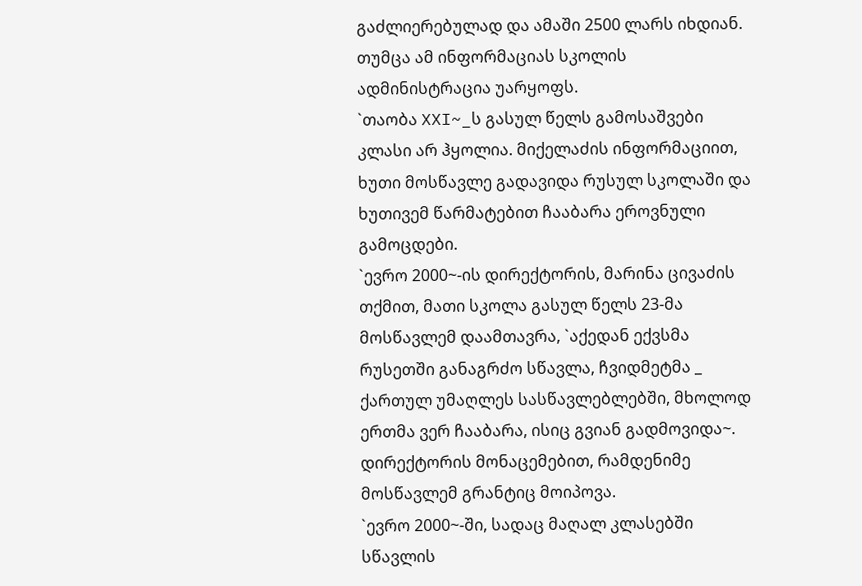გაძლიერებულად და ამაში 2500 ლარს იხდიან. თუმცა ამ ინფორმაციას სკოლის ადმინისტრაცია უარყოფს.
`თაობა XXI~_ს გასულ წელს გამოსაშვები კლასი არ ჰყოლია. მიქელაძის ინფორმაციით, ხუთი მოსწავლე გადავიდა რუსულ სკოლაში და ხუთივემ წარმატებით ჩააბარა ეროვნული გამოცდები.
`ევრო 2000~-ის დირექტორის, მარინა ცივაძის თქმით, მათი სკოლა გასულ წელს 23-მა მოსწავლემ დაამთავრა, `აქედან ექვსმა რუსეთში განაგრძო სწავლა, ჩვიდმეტმა _ ქართულ უმაღლეს სასწავლებლებში, მხოლოდ ერთმა ვერ ჩააბარა, ისიც გვიან გადმოვიდა~. დირექტორის მონაცემებით, რამდენიმე მოსწავლემ გრანტიც მოიპოვა.
`ევრო 2000~-ში, სადაც მაღალ კლასებში სწავლის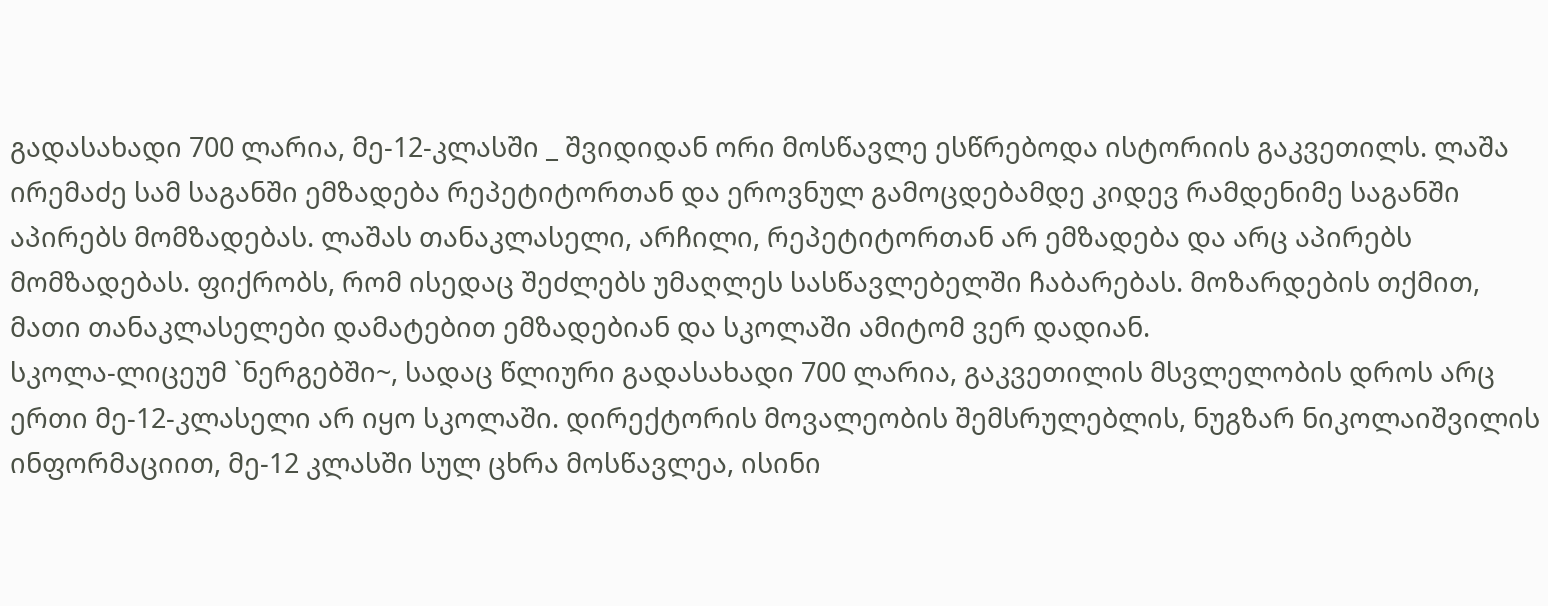გადასახადი 700 ლარია, მე-12-კლასში _ შვიდიდან ორი მოსწავლე ესწრებოდა ისტორიის გაკვეთილს. ლაშა ირემაძე სამ საგანში ემზადება რეპეტიტორთან და ეროვნულ გამოცდებამდე კიდევ რამდენიმე საგანში აპირებს მომზადებას. ლაშას თანაკლასელი, არჩილი, რეპეტიტორთან არ ემზადება და არც აპირებს მომზადებას. ფიქრობს, რომ ისედაც შეძლებს უმაღლეს სასწავლებელში ჩაბარებას. მოზარდების თქმით, მათი თანაკლასელები დამატებით ემზადებიან და სკოლაში ამიტომ ვერ დადიან.
სკოლა-ლიცეუმ `ნერგებში~, სადაც წლიური გადასახადი 700 ლარია, გაკვეთილის მსვლელობის დროს არც ერთი მე-12-კლასელი არ იყო სკოლაში. დირექტორის მოვალეობის შემსრულებლის, ნუგზარ ნიკოლაიშვილის ინფორმაციით, მე-12 კლასში სულ ცხრა მოსწავლეა, ისინი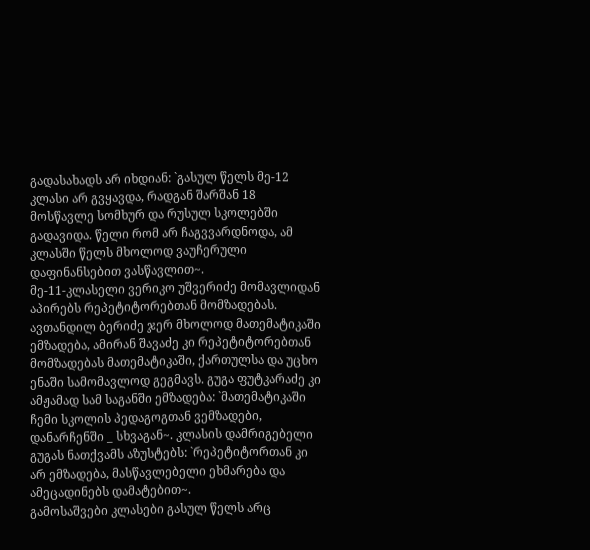გადასახადს არ იხდიან: `გასულ წელს მე-12 კლასი არ გვყავდა, რადგან შარშან 18 მოსწავლე სომხურ და რუსულ სკოლებში გადავიდა. წელი რომ არ ჩაგვვარდნოდა, ამ კლასში წელს მხოლოდ ვაუჩერული დაფინანსებით ვასწავლით~.
მე-11-კლასელი ვერიკო უშვერიძე მომავლიდან აპირებს რეპეტიტორებთან მომზადებას. ავთანდილ ბერიძე ჯერ მხოლოდ მათემატიკაში ემზადება, ამირან შავაძე კი რეპეტიტორებთან მომზადებას მათემატიკაში, ქართულსა და უცხო ენაში სამომავლოდ გეგმავს. გუგა ფუტკარაძე კი ამჟამად სამ საგანში ემზადება: `მათემატიკაში ჩემი სკოლის პედაგოგთან ვემზადები, დანარჩენში _ სხვაგან~. კლასის დამრიგებელი გუგას ნათქვამს აზუსტებს: `რეპეტიტორთან კი არ ემზადება, მასწავლებელი ეხმარება და ამეცადინებს დამატებით~.
გამოსაშვები კლასები გასულ წელს არც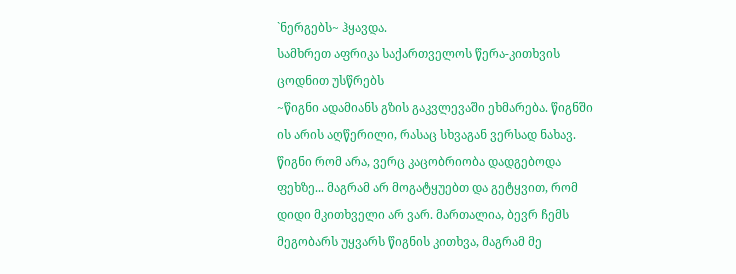`ნერგებს~ ჰყავდა.
სამხრეთ აფრიკა საქართველოს წერა-კითხვის ცოდნით უსწრებს
~წიგნი ადამიანს გზის გაკვლევაში ეხმარება. წიგნში ის არის აღწერილი, რასაც სხვაგან ვერსად ნახავ. წიგნი რომ არა, ვერც კაცობრიობა დადგებოდა ფეხზე... მაგრამ არ მოგატყუებთ და გეტყვით, რომ დიდი მკითხველი არ ვარ. მართალია, ბევრ ჩემს მეგობარს უყვარს წიგნის კითხვა, მაგრამ მე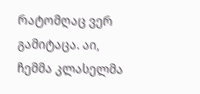რატომღაც ვერ გამიტაცა. აი, ჩემმა კლასელმა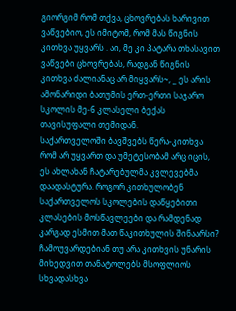გიორგიმ რომ თქვა, ცხოვრებას ხარივით ვაწვებიო, ეს იმიტომ, რომ მას წიგნის კითხვა უყვარს . აი, მე კი პატარა თხასავით ვაწვები ცხოვრებას, რადგან წიგნის კითხვა ძალიანაც არ მიყვარს~, _ ეს არის ამონარიდი ბათუმის ერთ-ერთი საჯარო სკოლის მე-6 კლასელი ბექას თავისუფალი თემიდან.
საქართველოში ბავშვებს წერა-კითხვა რომ არ უყვართ და უმეტესობამ არც იცის, ეს ახლახან ჩატარებულმა კვლევებმა დაადასტურა. როგორ კითხულობენ საქართველოს სკოლების დაწყებითი კლასების მოსწავლეები და რამდენად კარგად ესმით მათ წაკითხულის შინაარსი? ჩამოუვარდებიან თუ არა კითხვის უნარის მიხედვით თანატოლებს მსოფლიოს სხვადასხვა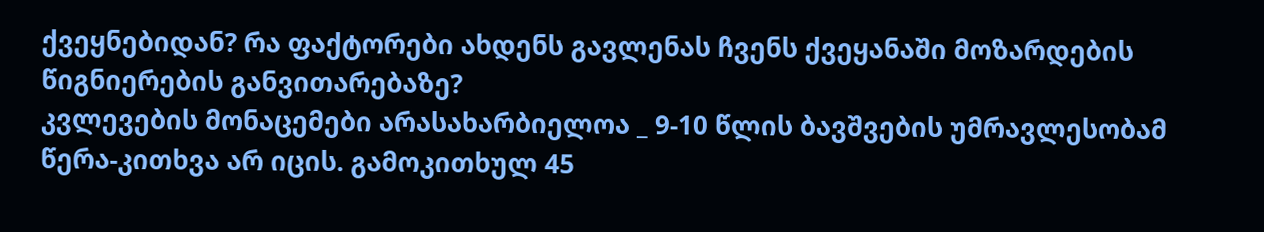ქვეყნებიდან? რა ფაქტორები ახდენს გავლენას ჩვენს ქვეყანაში მოზარდების წიგნიერების განვითარებაზე?
კვლევების მონაცემები არასახარბიელოა _ 9-10 წლის ბავშვების უმრავლესობამ წერა-კითხვა არ იცის. გამოკითხულ 45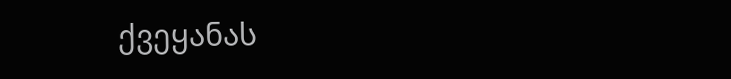ქვეყანას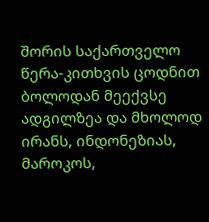შორის საქართველო წერა-კითხვის ცოდნით ბოლოდან მეექვსე ადგილზეა და მხოლოდ ირანს, ინდონეზიას, მაროკოს,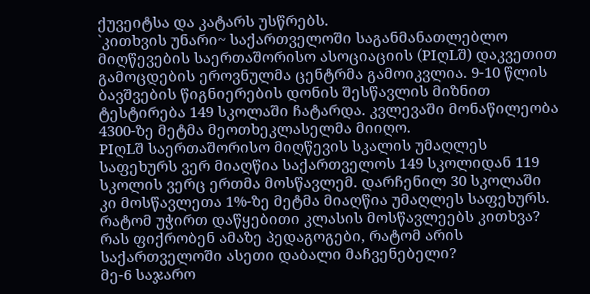ქუვეიტსა და კატარს უსწრებს.
`კითხვის უნარი~ საქართველოში საგანმანათლებლო მიღწევების საერთაშორისო ასოციაციის (PIღLშ) დაკვეთით გამოცდების ეროვნულმა ცენტრმა გამოიკვლია. 9-10 წლის ბავშვების წიგნიერების დონის შესწავლის მიზნით ტესტირება 149 სკოლაში ჩატარდა. კვლევაში მონაწილეობა 4300-ზე მეტმა მეოთხეკლასელმა მიიღო.
PIღLშ საერთაშორისო მიღწევის სკალის უმაღლეს საფეხურს ვერ მიაღწია საქართველოს 149 სკოლიდან 119 სკოლის ვერც ერთმა მოსწავლემ. დარჩენილ 30 სკოლაში კი მოსწავლეთა 1%-ზე მეტმა მიაღწია უმაღლეს საფეხურს.
რატომ უჭირთ დაწყებითი კლასის მოსწავლეებს კითხვა? რას ფიქრობენ ამაზე პედაგოგები, რატომ არის საქართველოში ასეთი დაბალი მაჩვენებელი?
მე-6 საჯარო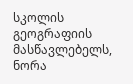სკოლის გეოგრაფიის მასწავლებელს, ნორა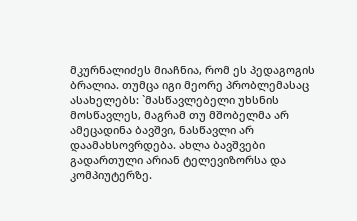მკურნალიძეს მიაჩნია, რომ ეს პედაგოგის ბრალია. თუმცა იგი მეორე პრობლემასაც ასახელებს: `მასწავლებელი უხსნის მოსწავლეს, მაგრამ თუ მშობელმა არ ამეცადინა ბავშვი, ნასწავლი არ დაამახსოვრდება. ახლა ბავშვები გადართული არიან ტელევიზორსა და კომპიუტერზე.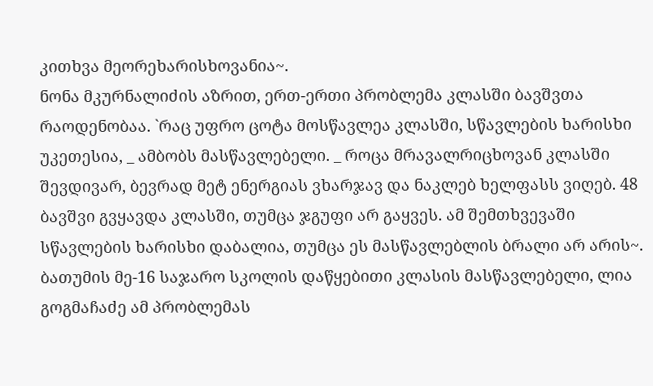კითხვა მეორეხარისხოვანია~.
ნონა მკურნალიძის აზრით, ერთ-ერთი პრობლემა კლასში ბავშვთა რაოდენობაა. `რაც უფრო ცოტა მოსწავლეა კლასში, სწავლების ხარისხი უკეთესია, _ ამბობს მასწავლებელი. _ როცა მრავალრიცხოვან კლასში შევდივარ, ბევრად მეტ ენერგიას ვხარჯავ და ნაკლებ ხელფასს ვიღებ. 48 ბავშვი გვყავდა კლასში, თუმცა ჯგუფი არ გაყვეს. ამ შემთხვევაში სწავლების ხარისხი დაბალია, თუმცა ეს მასწავლებლის ბრალი არ არის~.
ბათუმის მე-16 საჯარო სკოლის დაწყებითი კლასის მასწავლებელი, ლია გოგმაჩაძე ამ პრობლემას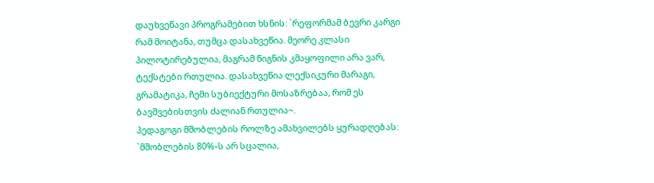დაუხვეწავი პროგრამებით ხსნის: `რეფორმამ ბევრი კარგი რამ მოიტანა, თუმცა დასახვეწია. მეორე კლასი პილოტირებულია, მაგრამ წიგნის კმაყოფილი არა ვარ, ტექსტები რთულია. დასახვეწია ლექსიკური მარაგი, გრამატიკა, ჩემი სუბიექტური მოსაზრებაა, რომ ეს ბავშვებისთვის ძალიან რთულია~.
პედაგოგი მშობლების როლზე ამახვილებს ყურადღებას: `მშობლების 80%-ს არ სცალია,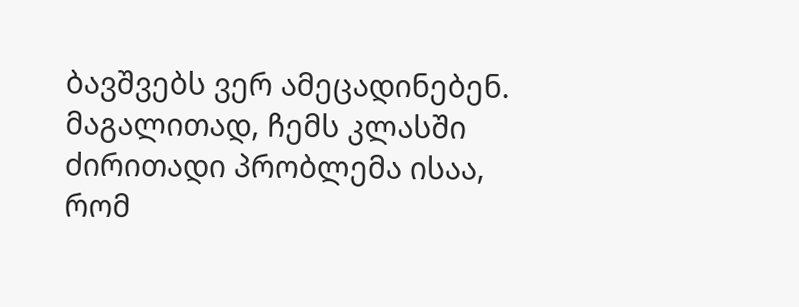ბავშვებს ვერ ამეცადინებენ. მაგალითად, ჩემს კლასში ძირითადი პრობლემა ისაა, რომ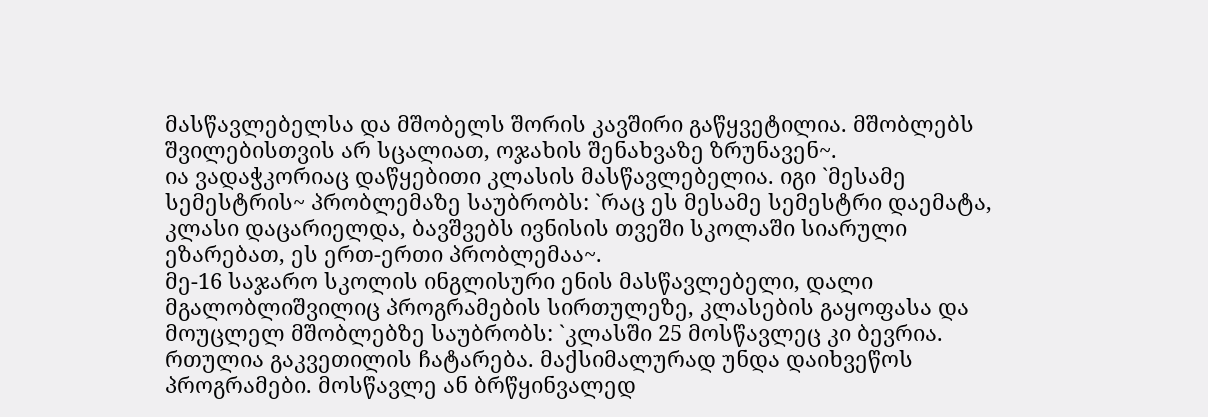მასწავლებელსა და მშობელს შორის კავშირი გაწყვეტილია. მშობლებს შვილებისთვის არ სცალიათ, ოჯახის შენახვაზე ზრუნავენ~.
ია ვადაჭკორიაც დაწყებითი კლასის მასწავლებელია. იგი `მესამე სემესტრის~ პრობლემაზე საუბრობს: `რაც ეს მესამე სემესტრი დაემატა, კლასი დაცარიელდა, ბავშვებს ივნისის თვეში სკოლაში სიარული ეზარებათ, ეს ერთ-ერთი პრობლემაა~.
მე-16 საჯარო სკოლის ინგლისური ენის მასწავლებელი, დალი მგალობლიშვილიც პროგრამების სირთულეზე, კლასების გაყოფასა და მოუცლელ მშობლებზე საუბრობს: `კლასში 25 მოსწავლეც კი ბევრია. რთულია გაკვეთილის ჩატარება. მაქსიმალურად უნდა დაიხვეწოს პროგრამები. მოსწავლე ან ბრწყინვალედ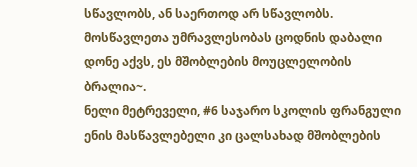სწავლობს, ან საერთოდ არ სწავლობს. მოსწავლეთა უმრავლესობას ცოდნის დაბალი დონე აქვს, ეს მშობლების მოუცლელობის ბრალია~.
ნელი მეტრეველი, #6 საჯარო სკოლის ფრანგული ენის მასწავლებელი კი ცალსახად მშობლების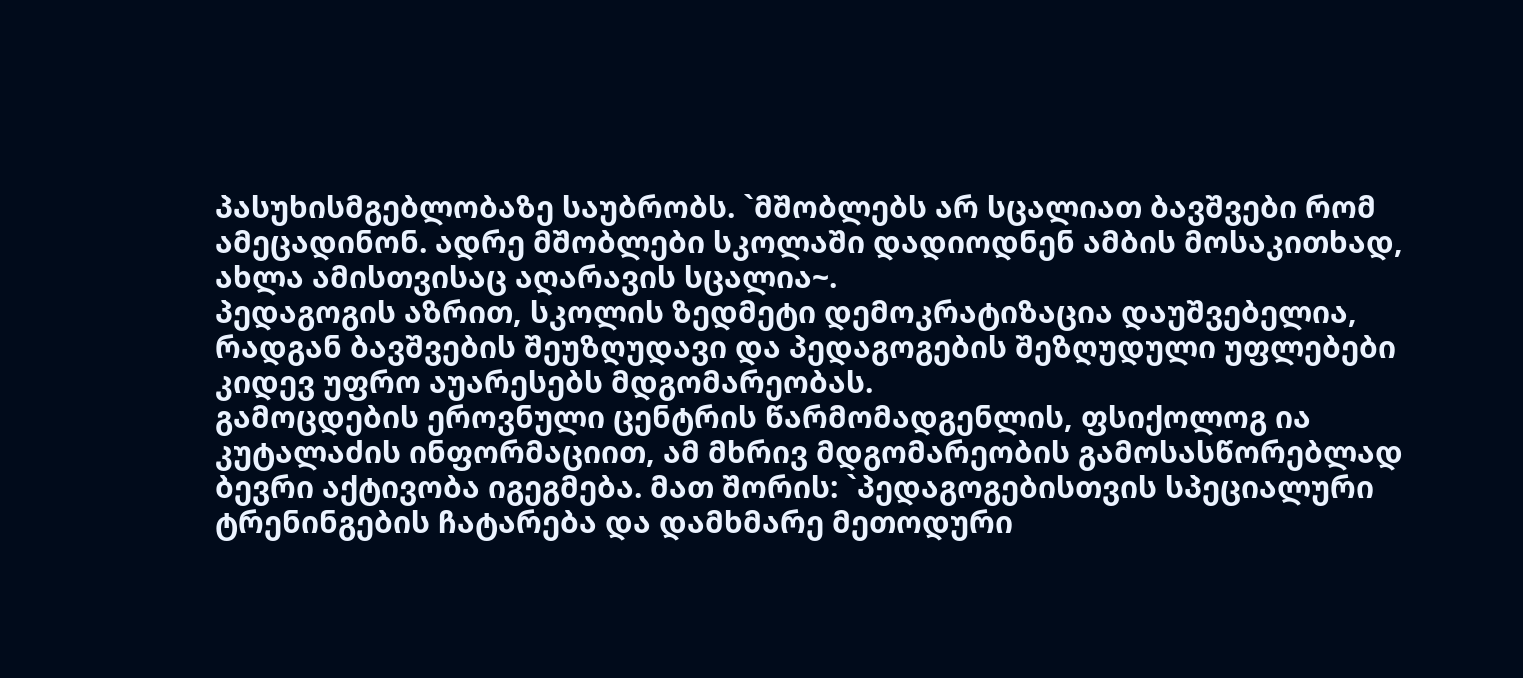პასუხისმგებლობაზე საუბრობს. `მშობლებს არ სცალიათ ბავშვები რომ ამეცადინონ. ადრე მშობლები სკოლაში დადიოდნენ ამბის მოსაკითხად, ახლა ამისთვისაც აღარავის სცალია~.
პედაგოგის აზრით, სკოლის ზედმეტი დემოკრატიზაცია დაუშვებელია, რადგან ბავშვების შეუზღუდავი და პედაგოგების შეზღუდული უფლებები კიდევ უფრო აუარესებს მდგომარეობას.
გამოცდების ეროვნული ცენტრის წარმომადგენლის, ფსიქოლოგ ია კუტალაძის ინფორმაციით, ამ მხრივ მდგომარეობის გამოსასწორებლად ბევრი აქტივობა იგეგმება. მათ შორის: `პედაგოგებისთვის სპეციალური ტრენინგების ჩატარება და დამხმარე მეთოდური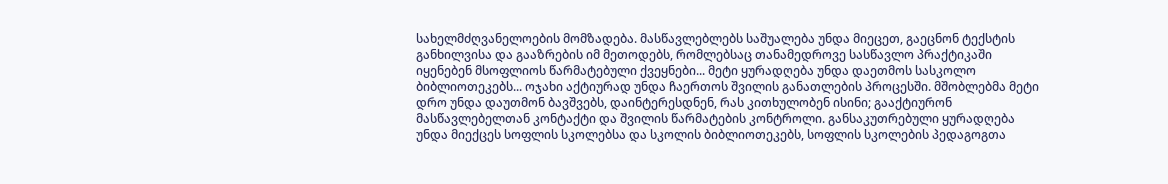სახელმძღვანელოების მომზადება. მასწავლებლებს საშუალება უნდა მიეცეთ, გაეცნონ ტექსტის განხილვისა და გააზრების იმ მეთოდებს, რომლებსაც თანამედროვე სასწავლო პრაქტიკაში იყენებენ მსოფლიოს წარმატებული ქვეყნები... მეტი ყურადღება უნდა დაეთმოს სასკოლო ბიბლიოთეკებს... ოჯახი აქტიურად უნდა ჩაერთოს შვილის განათლების პროცესში. მშობლებმა მეტი დრო უნდა დაუთმონ ბავშვებს, დაინტერესდნენ, რას კითხულობენ ისინი; გააქტიურონ მასწავლებელთან კონტაქტი და შვილის წარმატების კონტროლი. განსაკუთრებული ყურადღება უნდა მიექცეს სოფლის სკოლებსა და სკოლის ბიბლიოთეკებს, სოფლის სკოლების პედაგოგთა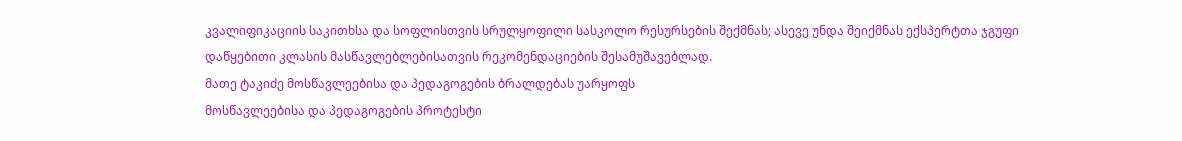კვალიფიკაციის საკითხსა და სოფლისთვის სრულყოფილი სასკოლო რესურსების შექმნას; ასევე უნდა შეიქმნას ექსპერტთა ჯგუფი დაწყებითი კლასის მასწავლებლებისათვის რეკომენდაციების შესამუშავებლად.
მათე ტაკიძე მოსწავლეებისა და პედაგოგების ბრალდებას უარყოფს
მოსწავლეებისა და პედაგოგების პროტესტი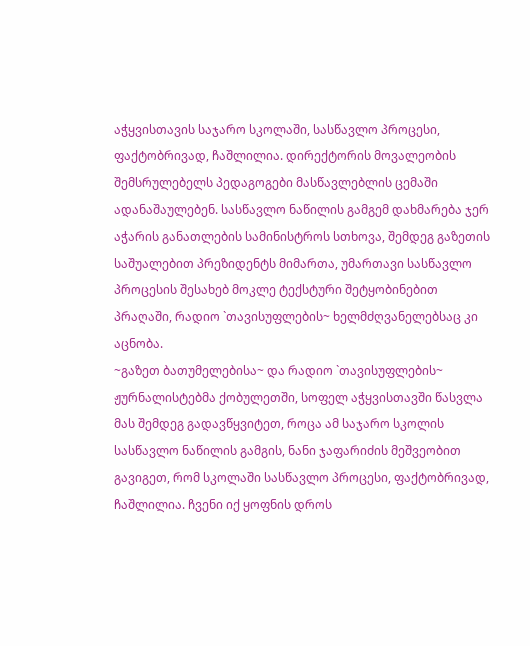აჭყვისთავის საჯარო სკოლაში, სასწავლო პროცესი, ფაქტობრივად, ჩაშლილია. დირექტორის მოვალეობის შემსრულებელს პედაგოგები მასწავლებლის ცემაში ადანაშაულებენ. სასწავლო ნაწილის გამგემ დახმარება ჯერ აჭარის განათლების სამინისტროს სთხოვა, შემდეგ გაზეთის საშუალებით პრეზიდენტს მიმართა, უმართავი სასწავლო პროცესის შესახებ მოკლე ტექსტური შეტყობინებით პრაღაში, რადიო `თავისუფლების~ ხელმძღვანელებსაც კი აცნობა.
~გაზეთ ბათუმელებისა~ და რადიო `თავისუფლების~ ჟურნალისტებმა ქობულეთში, სოფელ აჭყვისთავში წასვლა მას შემდეგ გადავწყვიტეთ, როცა ამ საჯარო სკოლის სასწავლო ნაწილის გამგის, ნანი ჯაფარიძის მეშვეობით გავიგეთ, რომ სკოლაში სასწავლო პროცესი, ფაქტობრივად, ჩაშლილია. ჩვენი იქ ყოფნის დროს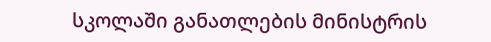სკოლაში განათლების მინისტრის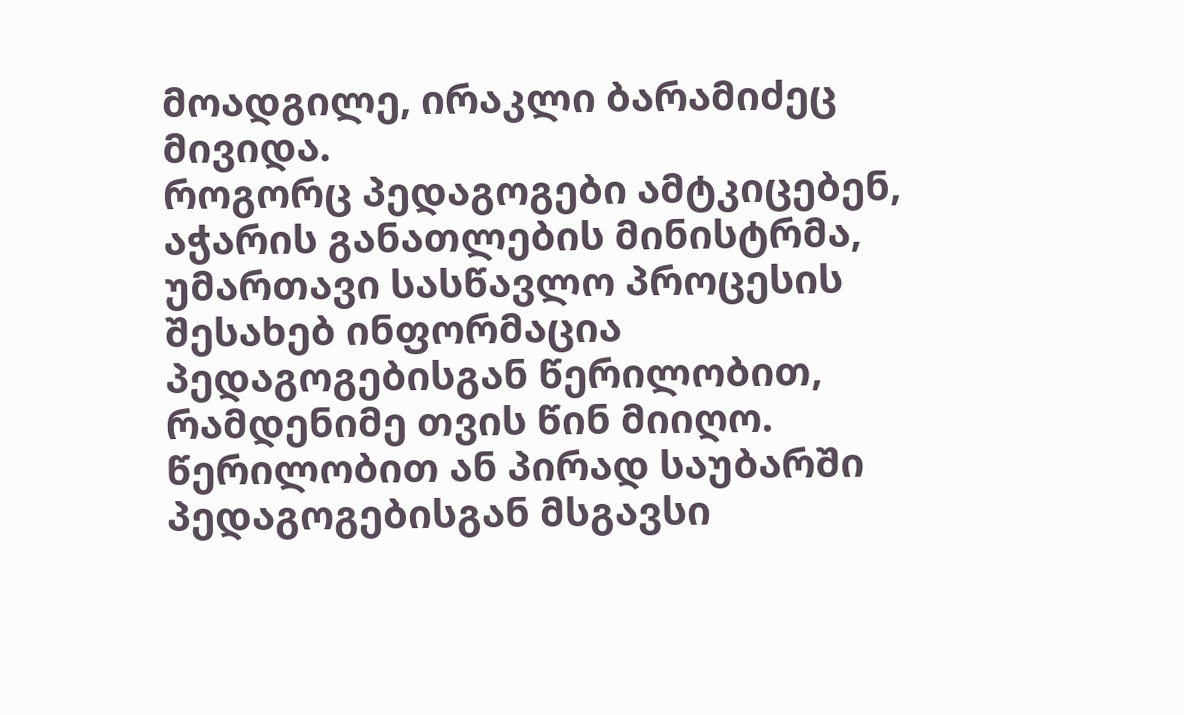მოადგილე, ირაკლი ბარამიძეც მივიდა.
როგორც პედაგოგები ამტკიცებენ, აჭარის განათლების მინისტრმა, უმართავი სასწავლო პროცესის შესახებ ინფორმაცია პედაგოგებისგან წერილობით, რამდენიმე თვის წინ მიიღო. წერილობით ან პირად საუბარში პედაგოგებისგან მსგავსი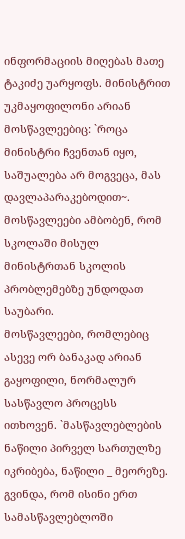ინფორმაციის მიღებას მათე ტაკიძე უარყოფს. მინისტრით უკმაყოფილონი არიან მოსწავლეებიც: `როცა მინისტრი ჩვენთან იყო, საშუალება არ მოგვეცა, მას დავლაპარაკებოდით~. მოსწავლეები ამბობენ, რომ სკოლაში მისულ მინისტრთან სკოლის პრობლემებზე უნდოდათ საუბარი.
მოსწავლეები, რომლებიც ასევე ორ ბანაკად არიან გაყოფილი, ნორმალურ სასწავლო პროცესს ითხოვენ. `მასწავლებლების ნაწილი პირველ სართულზე იკრიბება, ნაწილი _ მეორეზე. გვინდა, რომ ისინი ერთ სამასწავლებლოში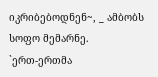იკრიბებოდნენ~, _ ამბობს სოფო მემარნე.
`ერთ-ერთმა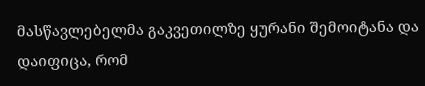მასწავლებელმა გაკვეთილზე ყურანი შემოიტანა და დაიფიცა, რომ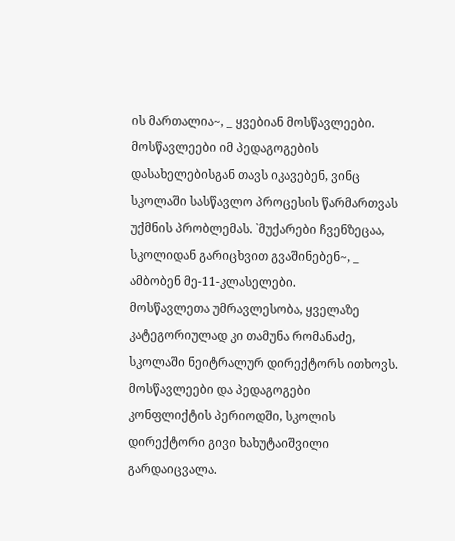ის მართალია~, _ ყვებიან მოსწავლეები.
მოსწავლეები იმ პედაგოგების დასახელებისგან თავს იკავებენ, ვინც სკოლაში სასწავლო პროცესის წარმართვას უქმნის პრობლემას. `მუქარები ჩვენზეცაა, სკოლიდან გარიცხვით გვაშინებენ~, _ ამბობენ მე-11-კლასელები.
მოსწავლეთა უმრავლესობა, ყველაზე კატეგორიულად კი თამუნა რომანაძე, სკოლაში ნეიტრალურ დირექტორს ითხოვს.
მოსწავლეები და პედაგოგები
კონფლიქტის პერიოდში, სკოლის დირექტორი გივი ხახუტაიშვილი გარდაიცვალა.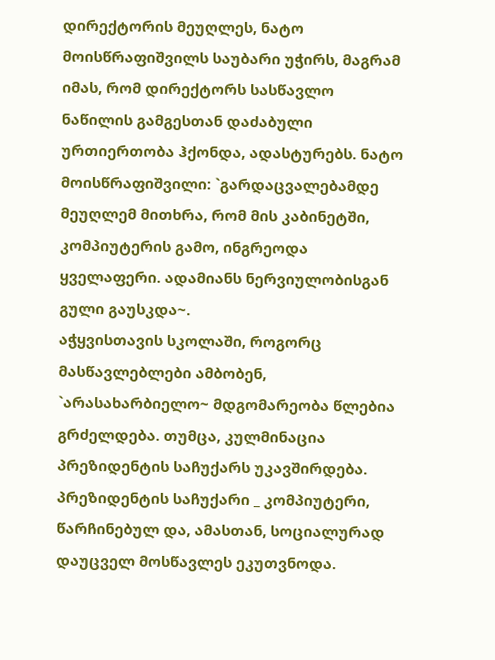დირექტორის მეუღლეს, ნატო მოისწრაფიშვილს საუბარი უჭირს, მაგრამ იმას, რომ დირექტორს სასწავლო ნაწილის გამგესთან დაძაბული ურთიერთობა ჰქონდა, ადასტურებს. ნატო მოისწრაფიშვილი: `გარდაცვალებამდე მეუღლემ მითხრა, რომ მის კაბინეტში, კომპიუტერის გამო, ინგრეოდა ყველაფერი. ადამიანს ნერვიულობისგან გული გაუსკდა~.
აჭყვისთავის სკოლაში, როგორც მასწავლებლები ამბობენ, `არასახარბიელო~ მდგომარეობა წლებია გრძელდება. თუმცა, კულმინაცია პრეზიდენტის საჩუქარს უკავშირდება. პრეზიდენტის საჩუქარი _ კომპიუტერი, წარჩინებულ და, ამასთან, სოციალურად დაუცველ მოსწავლეს ეკუთვნოდა.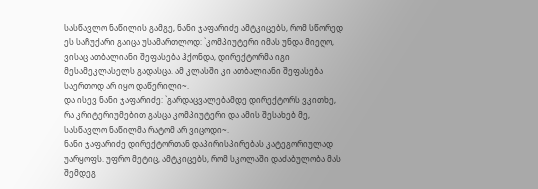სასწავლო ნაწილის გამგე, ნანი ჯაფარიძე ამტკიცებს, რომ სწორედ ეს საჩუქარი გაიცა უსამართლოდ: `კომპიუტერი იმას უნდა მიეღო, ვისაც ათბალიანი შეფასება ჰქონდა, დირექტორმა იგი მესამეკლასელს გადასცა. ამ კლასში კი ათბალიანი შეფასება საერთოდ არ იყო დაწერილი~.
და ისევ ნანი ჯაფარიძე: `გარდაცვალებამდე დირექტორს ვკითხე, რა კრიტერიუმებით გასცა კომპიუტერი და ამის შესახებ მე, სასწავლო ნაწილმა რატომ არ ვიცოდი~.
ნანი ჯაფარიძე დირექტორთან დაპირისპირებას კატეგორიულად უარყოფს. უფრო მეტიც, ამტკიცებს, რომ სკოლაში დაძაბულობა მას შემდეგ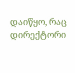დაიწყო, რაც დირექტორი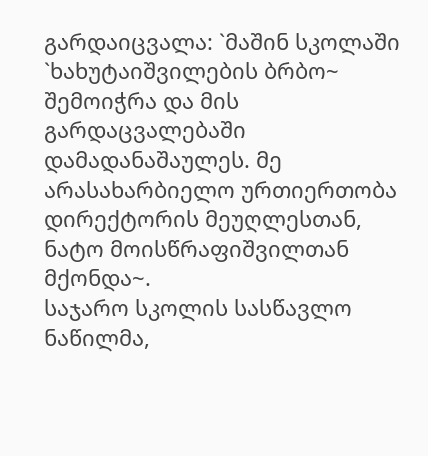გარდაიცვალა: `მაშინ სკოლაში `ხახუტაიშვილების ბრბო~ შემოიჭრა და მის გარდაცვალებაში დამადანაშაულეს. მე არასახარბიელო ურთიერთობა დირექტორის მეუღლესთან, ნატო მოისწრაფიშვილთან მქონდა~.
საჯარო სკოლის სასწავლო ნაწილმა,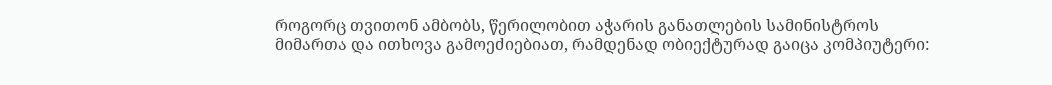როგორც თვითონ ამბობს, წერილობით აჭარის განათლების სამინისტროს მიმართა და ითხოვა გამოეძიებიათ, რამდენად ობიექტურად გაიცა კომპიუტერი: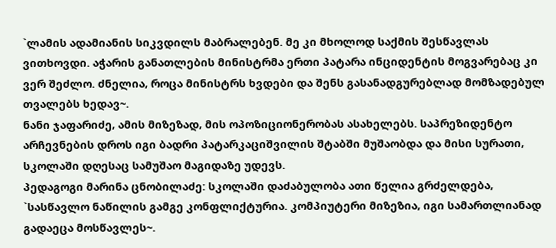`ლამის ადამიანის სიკვდილს მაბრალებენ. მე კი მხოლოდ საქმის შესწავლას ვითხოვდი. აჭარის განათლების მინისტრმა ერთი პატარა ინციდენტის მოგვარებაც კი ვერ შეძლო. ძნელია, როცა მინისტრს ხვდები და შენს გასანადგურებლად მომზადებულ თვალებს ხედავ~.
ნანი ჯაფარიძე, ამის მიზეზად, მის ოპოზიციონერობას ასახელებს. საპრეზიდენტო არჩევნების დროს იგი ბადრი პატარკაციშვილის შტაბში მუშაობდა და მისი სურათი, სკოლაში დღესაც სამუშაო მაგიდაზე უდევს.
პედაგოგი მარინა ცნობილაძე: სკოლაში დაძაბულობა ათი წელია გრძელდება, `სასწავლო ნაწილის გამგე კონფლიქტურია. კომპიუტერი მიზეზია, იგი სამართლიანად გადაეცა მოსწავლეს~.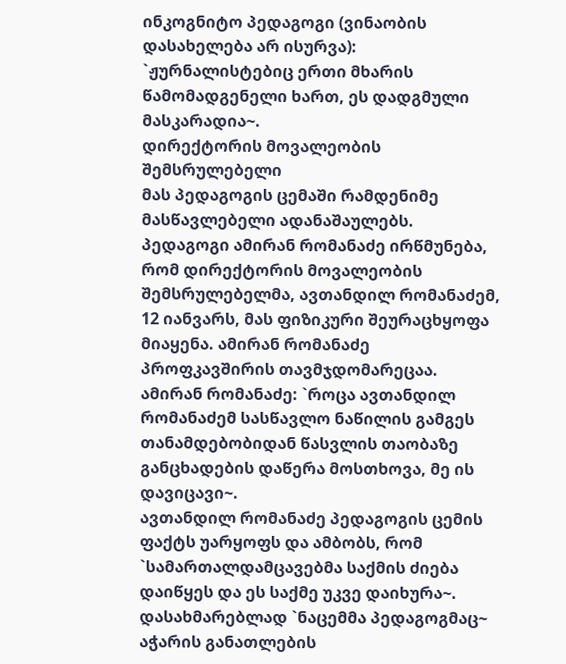ინკოგნიტო პედაგოგი (ვინაობის დასახელება არ ისურვა): `ჟურნალისტებიც ერთი მხარის წამომადგენელი ხართ, ეს დადგმული მასკარადია~.
დირექტორის მოვალეობის შემსრულებელი
მას პედაგოგის ცემაში რამდენიმე მასწავლებელი ადანაშაულებს. პედაგოგი ამირან რომანაძე ირწმუნება, რომ დირექტორის მოვალეობის შემსრულებელმა, ავთანდილ რომანაძემ, 12 იანვარს, მას ფიზიკური შეურაცხყოფა მიაყენა. ამირან რომანაძე პროფკავშირის თავმჯდომარეცაა. ამირან რომანაძე: `როცა ავთანდილ რომანაძემ სასწავლო ნაწილის გამგეს თანამდებობიდან წასვლის თაობაზე განცხადების დაწერა მოსთხოვა, მე ის დავიცავი~.
ავთანდილ რომანაძე პედაგოგის ცემის ფაქტს უარყოფს და ამბობს, რომ `სამართალდამცავებმა საქმის ძიება დაიწყეს და ეს საქმე უკვე დაიხურა~.
დასახმარებლად `ნაცემმა პედაგოგმაც~ აჭარის განათლების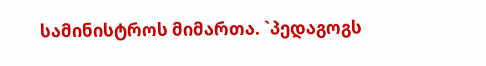სამინისტროს მიმართა. `პედაგოგს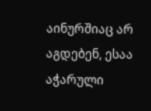აინურშიაც არ აგდებენ, ესაა აჭარული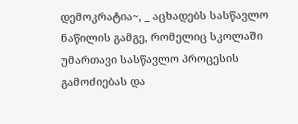დემოკრატია~, _ აცხადებს სასწავლო ნაწილის გამგე, რომელიც სკოლაში უმართავი სასწავლო პროცესის გამოძიებას და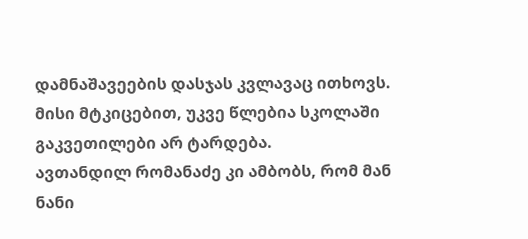დამნაშავეების დასჯას კვლავაც ითხოვს. მისი მტკიცებით, უკვე წლებია სკოლაში გაკვეთილები არ ტარდება.
ავთანდილ რომანაძე კი ამბობს, რომ მან ნანი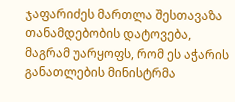ჯაფარიძეს მართლა შესთავაზა თანამდებობის დატოვება, მაგრამ უარყოფს, რომ ეს აჭარის განათლების მინისტრმა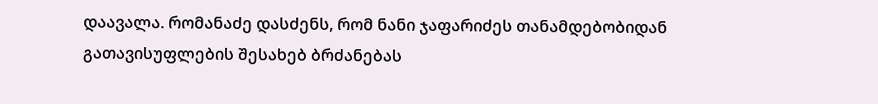დაავალა. რომანაძე დასძენს, რომ ნანი ჯაფარიძეს თანამდებობიდან გათავისუფლების შესახებ ბრძანებას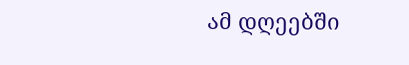ამ დღეებში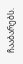ჩააბარებს.